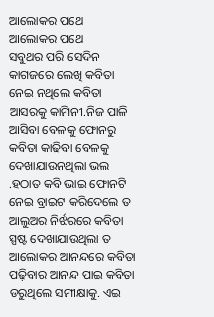ଆଲୋକର ପଥେ
ଆଲୋକର ପଥେ
ସବୁଥର ପରି ସେଦିନ କାଗଜରେ ଲେଖି କବିତା ନେଇ ନଥିଲେ କବିତା ଆସରକୁ କାମିନୀ.ନିଜ ପାଳି ଆସିବା ବେଳକୁ ଫୋନରୁ କବିତା କାଢିବା ବେଳକୁ ଦେଖାଯାଉନଥିଲା ଭଲ .ହଠାତ କବି ଭାଇ ଫୋନଟି ନେଇ ବ୍ରାଇଟ କରିଦେଲେ ତ ଆଲୁଅର ନିର୍ଝରରେ କବିତା ସ୍ପଷ୍ଟ ଦେଖାଯାଉଥିଲା ତ ଆଲୋକର ଆନନ୍ଦରେ କବିତା ପଢ଼ିବାର ଆନନ୍ଦ ପାଇ କବିତା ଡରୁଥିଲେ ସମୀକ୍ଷାକୁ. ଏଇ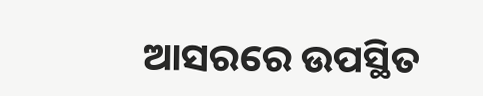ଆସରରେ ଉପସ୍ଥିତ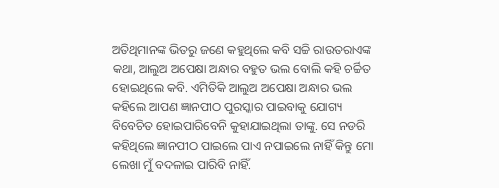ଅତିଥିମାନଙ୍କ ଭିତରୁ ଜଣେ କହୁଥିଲେ କବି ସଚ୍ଚି ରାଉତରାଏଙ୍କ କଥା, ଆଲୁଅ ଅପେକ୍ଷା ଅନ୍ଧାର ବହୁତ ଭଲ ବୋଲି କହି ଚର୍ଚ୍ଚିତ ହୋଇଥିଲେ କବି. ଏମିତିକି ଆଲୁଅ ଅପେକ୍ଷା ଅନ୍ଧାର ଭଲ କହିଲେ ଆପଣ ଜ୍ଞାନପୀଠ ପୁରସ୍କାର ପାଇବାକୁ ଯୋଗ୍ୟ ବିବେଚିତ ହୋଇପାରିବେନି କୁହାଯାଇଥିଲା ତାଙ୍କୁ. ସେ ନଡରି କହିଥିଲେ ଜ୍ଞାନପୀଠ ପାଇଲେ ପାଏ ନପାଇଲେ ନାହିଁ କିନ୍ତୁ ମୋ ଲେଖା ମୁଁ ବଦଳାଇ ପାରିବି ନାହିଁ.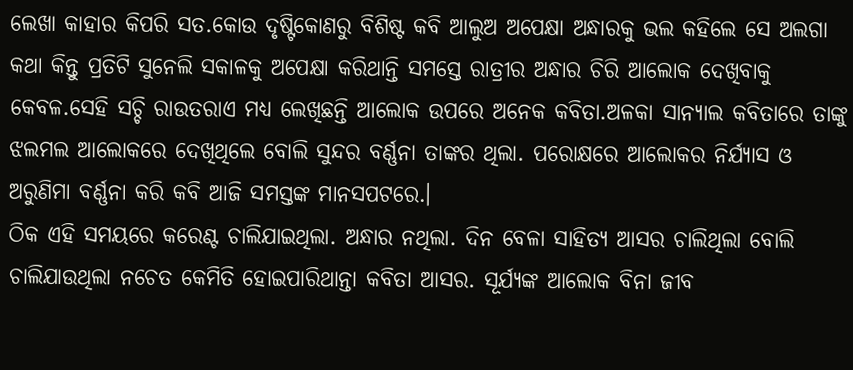ଲେଖା କାହାର କିପରି ସତ.କୋଉ ଦୃଷ୍ଟିକୋଣରୁ ବିଶିଷ୍ଟ କବି ଆଲୁଅ ଅପେକ୍ଷା ଅନ୍ଧାରକୁ ଭଲ କହିଲେ ସେ ଅଲଗା କଥା କିନ୍ତୁ ପ୍ରତିଟି ସୁନେଲି ସକାଳକୁ ଅପେକ୍ଷା କରିଥାନ୍ତି ସମସ୍ତେ ରାତ୍ରୀର ଅନ୍ଧାର ଚିରି ଆଲୋକ ଦେଖିବାକୁ କେବଳ.ସେହି ସଚ୍ଚି ରାଉତରାଏ ମଧ୍ୟ ଲେଖିଛନ୍ତି ଆଲୋକ ଉପରେ ଅନେକ କବିତା.ଅଳକା ସାନ୍ୟାଲ କବିତାରେ ତାଙ୍କୁ ଝଲମଲ ଆଲୋକରେ ଦେଖିଥିଲେ ବୋଲି ସୁନ୍ଦର ବର୍ଣ୍ଣନା ତାଙ୍କର ଥିଲା. ପରୋକ୍ଷରେ ଆଲୋକର ନିର୍ଯ୍ୟାସ ଓ ଅରୁଣିମା ବର୍ଣ୍ଣନା କରି କବି ଆଜି ସମସ୍ତଙ୍କ ମାନସପଟରେ.।
ଠିକ ଏହି ସମୟରେ କରେଣ୍ଟ ଚାଲିଯାଇଥିଲା. ଅନ୍ଧାର ନଥିଲା. ଦିନ ବେଳା ସାହିତ୍ୟ ଆସର ଚାଲିଥିଲା ବୋଲି ଚାଲିଯାଉଥିଲା ନଚେତ କେମିତି ହୋଇପାରିଥାନ୍ତା କବିତା ଆସର. ସୂର୍ଯ୍ୟଙ୍କ ଆଲୋକ ବିନା ଜୀବ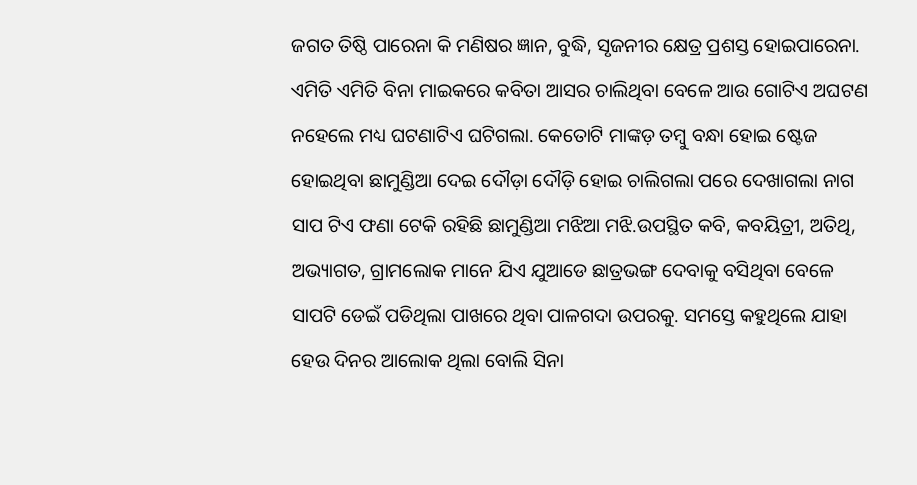ଜଗତ ତିଷ୍ଠି ପାରେନା କି ମଣିଷର ଜ୍ଞାନ, ବୁଦ୍ଧି, ସୃଜନୀର କ୍ଷେତ୍ର ପ୍ରଶସ୍ତ ହୋଇପାରେନା. ଏମିତି ଏମିତି ବିନା ମାଇକରେ କବିତା ଆସର ଚାଲିଥିବା ବେଳେ ଆଉ ଗୋଟିଏ ଅଘଟଣ ନହେଲେ ମଧ୍ୟ ଘଟଣାଟିଏ ଘଟିଗଲା. କେତୋଟି ମାଙ୍କଡ଼ ତମ୍ବୁ ବନ୍ଧା ହୋଇ ଷ୍ଟେଜ ହୋଇଥିବା ଛାମୁଣ୍ଡିଆ ଦେଇ ଦୌଡ଼ା ଦୌଡ଼ି ହୋଇ ଚାଲିଗଲା ପରେ ଦେଖାଗଲା ନାଗ ସାପ ଟିଏ ଫଣା ଟେକି ରହିଛି ଛାମୁଣ୍ଡିଆ ମଝିଆ ମଝି.ଉପସ୍ଥିତ କବି, କବୟିତ୍ରୀ, ଅତିଥି, ଅଭ୍ୟାଗତ, ଗ୍ରାମଲୋକ ମାନେ ଯିଏ ଯୁଆଡେ ଛାତ୍ରଭଙ୍ଗ ଦେବାକୁ ବସିଥିବା ବେଳେ ସାପଟି ଡେଇଁ ପଡିଥିଲା ପାଖରେ ଥିବା ପାଳଗଦା ଉପରକୁ. ସମସ୍ତେ କହୁଥିଲେ ଯାହା ହେଉ ଦିନର ଆଲୋକ ଥିଲା ବୋଲି ସିନା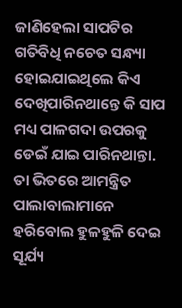ଜାଣିହେଲା ସାପଟିର ଗତିବିଧି ନଚେତ ସନ୍ଧ୍ୟା ହୋଇଯାଇଥିଲେ କିଏ ଦେଖିପାରିନଥାନ୍ତେ କି ସାପ ମଧ୍ୟ ପାଳଗଦା ଉପରକୁ ଡେଇଁ ଯାଇ ପାରିନଥାନ୍ତା. ତା ଭିତରେ ଆମନ୍ତ୍ରିତ ପାଲାବାଲାମାନେ ହରିବୋଲ ହୁଳହୁଳି ଦେଇ ସୂର୍ଯ୍ୟ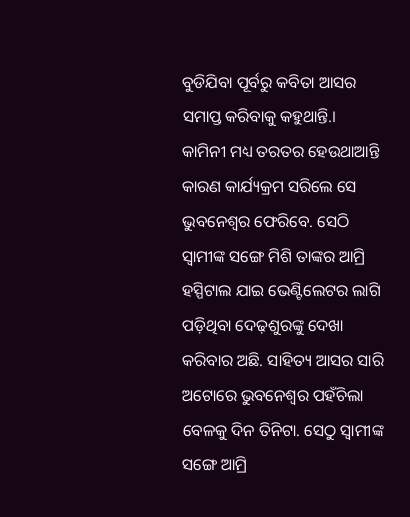ବୁଡିଯିବା ପୂର୍ବରୁ କବିତା ଆସର ସମାପ୍ତ କରିବାକୁ କହୁଥାନ୍ତି.।
କାମିନୀ ମଧ୍ୟ ତରତର ହେଉଥାଆନ୍ତି କାରଣ କାର୍ଯ୍ୟକ୍ରମ ସରିଲେ ସେ ଭୁବନେଶ୍ୱର ଫେରିବେ. ସେଠି ସ୍ୱାମୀଙ୍କ ସଙ୍ଗେ ମିଶି ତାଙ୍କର ଆମ୍ରି ହସ୍ପିଟାଲ ଯାଇ ଭେଣ୍ଟିଲେଟର ଲାଗି ପଡ଼ିଥିବା ଦେଢ଼ଶୁରଙ୍କୁ ଦେଖା କରିବାର ଅଛି. ସାହିତ୍ୟ ଆସର ସାରି ଅଟୋରେ ଭୁବନେଶ୍ୱର ପହଁଚିଲା ବେଳକୁ ଦିନ ତିନିଟା. ସେଠୁ ସ୍ୱାମୀଙ୍କ ସଙ୍ଗେ ଆମ୍ରି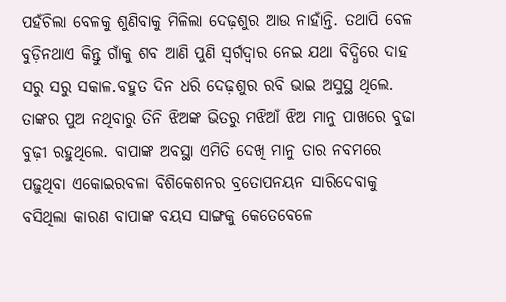ପହଁଚିଲା ବେଳକୁ ଶୁଣିବାକୁ ମିଳିଲା ଦେଢ଼ଶୁର ଆଉ ନାହାଁନ୍ତି. ତଥାପି ବେଳ ବୁଡ଼ିନଥାଏ କିନ୍ତୁ ଗାଁକୁ ଶବ ଆଣି ପୁଣି ସ୍ବର୍ଗଦ୍ୱାର ନେଇ ଯଥା ବିଦ୍ଧିରେ ଦାହ ସରୁ ସରୁ ସକାଳ.ବହୁତ ଦିନ ଧରି ଦେଢ଼ଶୁର ରବି ଭାଇ ଅସୁସ୍ଥ ଥିଲେ. ତାଙ୍କର ପୁଅ ନଥିବାରୁ ତିନି ଝିଅଙ୍କ ଭିତରୁ ମଝିଆଁ ଝିଅ ମାନୁ ପାଖରେ ବୁଢା ବୁଢ଼ୀ ରହୁଥିଲେ. ବାପାଙ୍କ ଅବସ୍ଥା ଏମିତି ଦେଖି ମାନୁ ତାର ନବମରେ ପଢ଼ୁଥିବା ଏକୋଇରବଳା ବିଶିକେଶନର ବ୍ରତୋପନୟନ ସାରିଦେବାକୁ ବସିଥିଲା କାରଣ ବାପାଙ୍କ ବୟସ ସାଙ୍ଗକୁ କେତେବେଳେ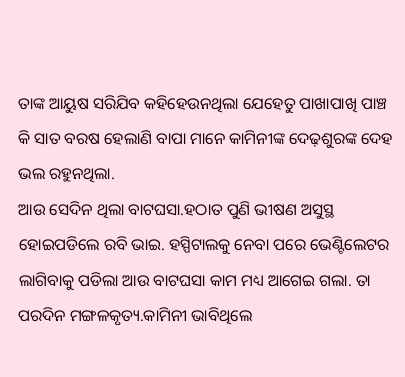ତାଙ୍କ ଆୟୁଷ ସରିଯିବ କହିହେଉନଥିଲା ଯେହେତୁ ପାଖାପାଖି ପାଞ୍ଚ କି ସାତ ବରଷ ହେଲାଣି ବାପା ମାନେ କାମିନୀଙ୍କ ଦେଢ଼ଶୁରଙ୍କ ଦେହ ଭଲ ରହୁନଥିଲା.
ଆଉ ସେଦିନ ଥିଲା ବାଟଘସା.ହଠାତ ପୁଣି ଭୀଷଣ ଅସୁସ୍ଥ ହୋଇପଡିଲେ ରବି ଭାଇ. ହସ୍ପିଟାଲକୁ ନେବା ପରେ ଭେଣ୍ଟିଲେଟର ଲାଗିବାକୁ ପଡିଲା ଆଉ ବାଟଘସା କାମ ମଧ୍ୟ ଆଗେଇ ଗଲା. ତା ପରଦିନ ମଙ୍ଗଳକୃତ୍ୟ.କାମିନୀ ଭାବିଥିଲେ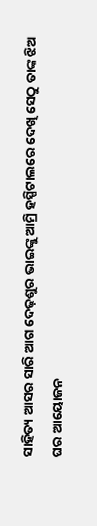ସାହିତ୍ୟ ଆସର ସାରି ଆଗ ଦେଢ଼ଶୁର ଭାଇଙ୍କୁ ଆମ୍ରି ହସ୍ପିଟାଲରେ ଦେଖି ସେଠୁ ତାଙ୍କ ଝିଅ ଘର ଆୟୋଜନ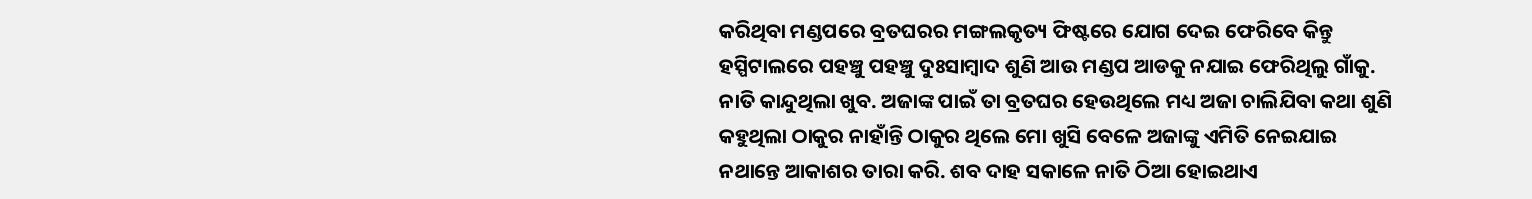କରିଥିବା ମଣ୍ଡପରେ ବ୍ରତଘରର ମଙ୍ଗଲକୃତ୍ୟ ଫିଷ୍ଟରେ ଯୋଗ ଦେଇ ଫେରିବେ କିନ୍ତୁ ହସ୍ପିଟାଲରେ ପହଞ୍ଚୁ ପହଞ୍ଚୁ ଦୁଃସାମ୍ବାଦ ଶୁଣି ଆଉ ମଣ୍ଡପ ଆଡକୁ ନଯାଇ ଫେରିଥିଲୁ ଗାଁକୁ. ନାତି କାନ୍ଦୁଥିଲା ଖୁବ. ଅଜାଙ୍କ ପାଇଁ ତା ବ୍ରତଘର ହେଉଥିଲେ ମଧ୍ୟ ଅଜା ଚାଲିଯିବା କଥା ଶୁଣି କହୁଥିଲା ଠାକୁର ନାହାଁନ୍ତି ଠାକୁର ଥିଲେ ମୋ ଖୁସି ବେଳେ ଅଜାଙ୍କୁ ଏମିତି ନେଇଯାଇ ନଥାନ୍ତେ ଆକାଶର ତାରା କରି. ଶବ ଦାହ ସକାଳେ ନାତି ଠିଆ ହୋଇଥାଏ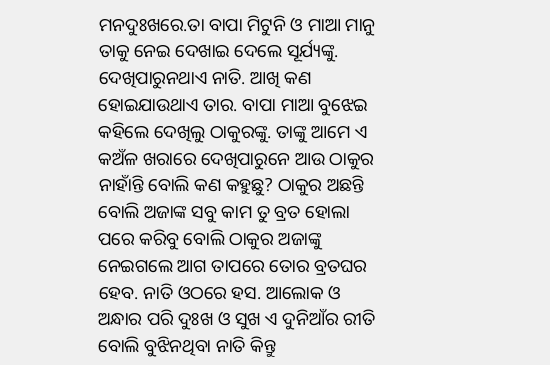ମନଦୁଃଖରେ.ତା ବାପା ମିଟୁନି ଓ ମାଆ ମାନୁ ତାକୁ ନେଇ ଦେଖାଇ ଦେଲେ ସୂର୍ଯ୍ୟଙ୍କୁ. ଦେଖିପାରୁନଥାଏ ନାତି. ଆଖି କଣ ହୋଇଯାଉଥାଏ ତାର. ବାପା ମାଆ ବୁଝେଇ କହିଲେ ଦେଖିଲୁ ଠାକୁରଙ୍କୁ. ତାଙ୍କୁ ଆମେ ଏ କଅଁଳ ଖରାରେ ଦେଖିପାରୁନେ ଆଉ ଠାକୁର ନାହାଁନ୍ତି ବୋଲି କଣ କହୁଛୁ? ଠାକୁର ଅଛନ୍ତି ବୋଲି ଅଜାଙ୍କ ସବୁ କାମ ତୁ ବ୍ରତ ହୋଲା ପରେ କରିବୁ ବୋଲି ଠାକୁର ଅଜାଙ୍କୁ ନେଇଗଲେ ଆଗ ତାପରେ ତୋର ବ୍ରତଘର ହେବ. ନାତି ଓଠରେ ହସ. ଆଲୋକ ଓ ଅନ୍ଧାର ପରି ଦୁଃଖ ଓ ସୁଖ ଏ ଦୁନିଆଁର ରୀତି ବୋଲି ବୁଝିନଥିବା ନାତି କିନ୍ତୁ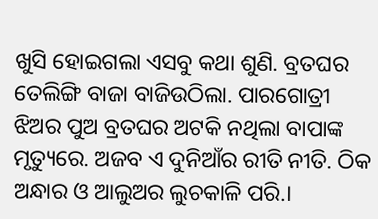ଖୁସି ହୋଇଗଲା ଏସବୁ କଥା ଶୁଣି. ବ୍ରତଘର ତେଲିଙ୍ଗି ବାଜା ବାଜିଉଠିଲା. ପାରଗୋତ୍ରୀ ଝିଅର ପୁଅ ବ୍ରତଘର ଅଟକି ନଥିଲା ବାପାଙ୍କ ମୃତ୍ୟୁରେ. ଅଜବ ଏ ଦୁନିଆଁର ରୀତି ନୀତି. ଠିକ ଅନ୍ଧାର ଓ ଆଲୁଅର ଲୁଚକାଳି ପରି.।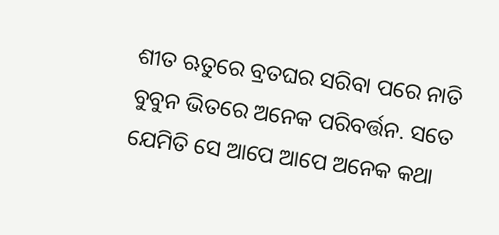ଶୀତ ଋତୁରେ ବ୍ରତଘର ସରିବା ପରେ ନାତି ବୁବୁନ ଭିତରେ ଅନେକ ପରିବର୍ତ୍ତନ. ସତେ ଯେମିତି ସେ ଆପେ ଆପେ ଅନେକ କଥା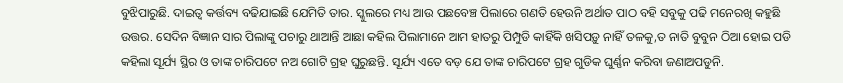ବୁଝିପାରୁଛି. ଦାଇତ୍ୱ କର୍ତ୍ତବ୍ୟ ବଢିଯାଇଛି ଯେମିତି ତାର. ସ୍କୁଲରେ ମଧ୍ୟ ଆଉ ପଛବେଞ୍ଚ ପିଲାରେ ଗଣତି ହେଉନି ଅର୍ଥାତ ପାଠ ବହି ସବୁକୁ ପଢି ମନେରଖି କହୁଛି ଉତ୍ତର. ସେଦିନ ବିଜ୍ଞାନ ସାର ପିଲାଙ୍କୁ ପଚାରୁ ଥାଆନ୍ତି ଆଛା କହିଲ ପିଲାମାନେ ଆମ ହାତରୁ ପିମ୍ପୁଡି କାହିଁକି ଖସିପଡ଼ୁ ନାହିଁ ତଳକୁ,ତ ନାତି ବୁବୁନ ଠିଆ ହୋଇ ପଡି କହିଲା ସୂର୍ଯ୍ୟ ସ୍ଥିର ଓ ତାଙ୍କ ଚାରିପଟେ ନଅ ଗୋଟି ଗ୍ରହ ଘୁରୁଛନ୍ତି. ସୂର୍ଯ୍ୟ ଏତେ ବଡ଼ ଯେ ତାଙ୍କ ଚାରିପଟେ ଗ୍ରହ ଗୁଡିକ ଘୁର୍ଣ୍ଣନ କରିବା ଜଣାଅପଡୁନି.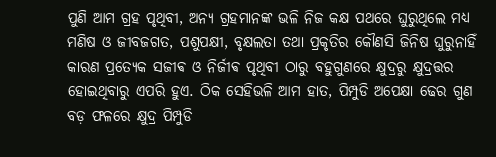ପୁଣି ଆମ ଗ୍ରହ ପୃଥିବୀ, ଅନ୍ୟ ଗ୍ରହମାନଙ୍କ ଭଳି ନିଜ କକ୍ଷ ପଥରେ ଘୁରୁଥିଲେ ମଧ୍ୟ ମଣିଷ ଓ ଜୀବଜଗତ, ପଶୁପକ୍ଷୀ, ବୃକ୍ଷଲତା ତଥା ପ୍ରକୃତିର କୌଣସି ଜିନିଷ ଘୁରୁନାହିଁ କାରଣ ପ୍ରତ୍ୟେକ ସଜୀଵ ଓ ନିର୍ଜୀଵ ପୃଥିବୀ ଠାରୁ ବହୁଗୁଣରେ କ୍ଷୁଦ୍ରରୁ କ୍ଷୁଦ୍ରତ୍ତର ହୋଇଥିବାରୁ ଏପରି ହୁଏ. ଠିକ ସେହିଭଳି ଆମ ହାତ, ପିମ୍ପୁଡି ଅପେକ୍ଷା ଢେର ଗୁଣ ବଡ଼ ଫଳରେ କ୍ଷୁଦ୍ର ପିମ୍ପୁଡି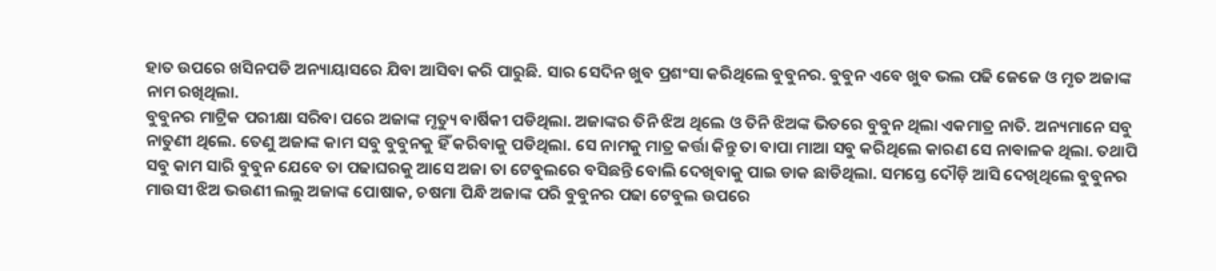ହାତ ଉପରେ ଖସିନପଡି ଅନ୍ୟାୟାସରେ ଯିବା ଆସିବା କରି ପାରୁଛି. ସାର ସେଦିନ ଖୁବ ପ୍ରଶଂସା କରିଥିଲେ ବୁବୁନର. ବୁବୁନ ଏବେ ଖୁବ ଭଲ ପଢି ଜେଜେ ଓ ମୃତ ଅଜାଙ୍କ ନାମ ରଖିଥିଲା.
ବୁବୁନର ମାଟ୍ରିକ ପରୀକ୍ଷା ସରିବା ପରେ ଅଜାଙ୍କ ମୃତ୍ୟୁ ବାର୍ଷିକୀ ପଡିଥିଲା. ଅଜାଙ୍କର ତିନି ଝିଅ ଥିଲେ ଓ ତିନି ଝିଅଙ୍କ ଭିତରେ ବୁବୁନ ଥିଲା ଏକମାତ୍ର ନାତି. ଅନ୍ୟମାନେ ସବୁ ନାତୁଣୀ ଥିଲେ. ତେଣୁ ଅଜାଙ୍କ କାମ ସବୁ ବୁବୁନକୁ ହିଁ କରିବାକୁ ପଡିଥିଲା. ସେ ନାମକୁ ମାତ୍ର କର୍ତ୍ତା କିନ୍ତୁ ତା ବାପା ମାଆ ସବୁ କରିଥିଲେ କାରଣ ସେ ନାଵାଳକ ଥିଲା. ତଥାପି ସବୁ କାମ ସାରି ବୁବୁନ ଯେବେ ତା ପଢାଘରକୁ ଆସେ ଅଜା ତା ଟେବୁଲରେ ବସିଛନ୍ତି ବୋଲି ଦେଖିବାକୁ ପାଇ ଡାକ ଛାଡିଥିଲା. ସମସ୍ତେ ଦୌଡ଼ି ଆସି ଦେଖିଥିଲେ ବୁବୁନର ମାଉସୀ ଝିଅ ଭଉଣୀ ଲଲୁ ଅଜାଙ୍କ ପୋଷାକ, ଚଷମା ପିନ୍ଧି ଅଜାଙ୍କ ପରି ବୁବୁନର ପଢା ଟେବୁଲ ଉପରେ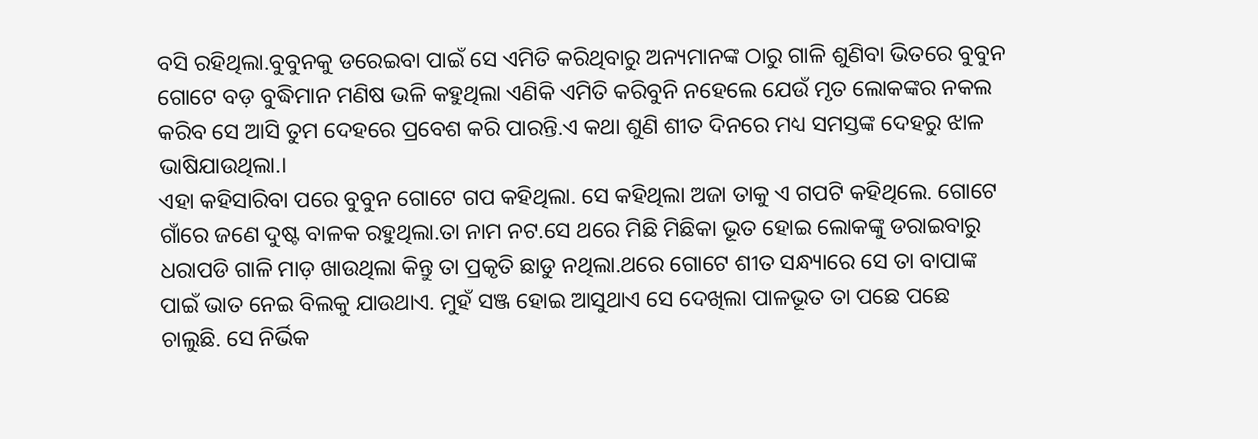ବସି ରହିଥିଲା.ବୁବୁନକୁ ଡରେଇବା ପାଇଁ ସେ ଏମିତି କରିଥିବାରୁ ଅନ୍ୟମାନଙ୍କ ଠାରୁ ଗାଳି ଶୁଣିବା ଭିତରେ ବୁବୁନ ଗୋଟେ ବଡ଼ ବୁଦ୍ଧିମାନ ମଣିଷ ଭଳି କହୁଥିଲା ଏଣିକି ଏମିତି କରିବୁନି ନହେଲେ ଯେଉଁ ମୃତ ଲୋକଙ୍କର ନକଲ କରିବ ସେ ଆସି ତୁମ ଦେହରେ ପ୍ରବେଶ କରି ପାରନ୍ତି.ଏ କଥା ଶୁଣି ଶୀତ ଦିନରେ ମଧ୍ୟ ସମସ୍ତଙ୍କ ଦେହରୁ ଝାଳ ଭାଷିଯାଉଥିଲା.।
ଏହା କହିସାରିବା ପରେ ବୁବୁନ ଗୋଟେ ଗପ କହିଥିଲା. ସେ କହିଥିଲା ଅଜା ତାକୁ ଏ ଗପଟି କହିଥିଲେ. ଗୋଟେ ଗାଁରେ ଜଣେ ଦୁଷ୍ଟ ବାଳକ ରହୁଥିଲା.ତା ନାମ ନଟ.ସେ ଥରେ ମିଛି ମିଛିକା ଭୂତ ହୋଇ ଲୋକଙ୍କୁ ଡରାଇବାରୁ ଧରାପଡି ଗାଳି ମାଡ଼ ଖାଉଥିଲା କିନ୍ତୁ ତା ପ୍ରକୃତି ଛାଡୁ ନଥିଲା.ଥରେ ଗୋଟେ ଶୀତ ସନ୍ଧ୍ୟାରେ ସେ ତା ବାପାଙ୍କ ପାଇଁ ଭାତ ନେଇ ବିଲକୁ ଯାଉଥାଏ. ମୁହଁ ସଞ୍ଜ ହୋଇ ଆସୁଥାଏ ସେ ଦେଖିଲା ପାଳଭୂତ ତା ପଛେ ପଛେ ଚାଲୁଛି. ସେ ନିର୍ଭିକ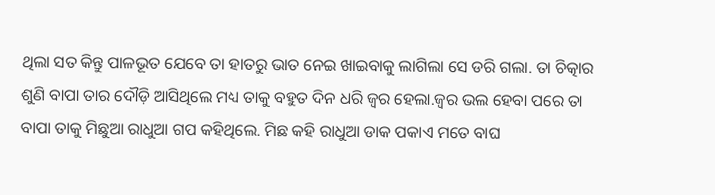ଥିଲା ସତ କିନ୍ତୁ ପାଳଭୂତ ଯେବେ ତା ହାତରୁ ଭାତ ନେଇ ଖାଇବାକୁ ଲାଗିଲା ସେ ଡରି ଗଲା. ତା ଚିତ୍କାର ଶୁଣି ବାପା ତାର ଦୌଡ଼ି ଆସିଥିଲେ ମଧ୍ୟ ତାକୁ ବହୁତ ଦିନ ଧରି ଜ୍ୱର ହେଲା.ଜ୍ୱର ଭଲ ହେବା ପରେ ତା ବାପା ତାକୁ ମିଛୁଆ ରାଧୁଆ ଗପ କହିଥିଲେ. ମିଛ କହି ରାଧୁଆ ଡାକ ପକାଏ ମତେ ବାଘ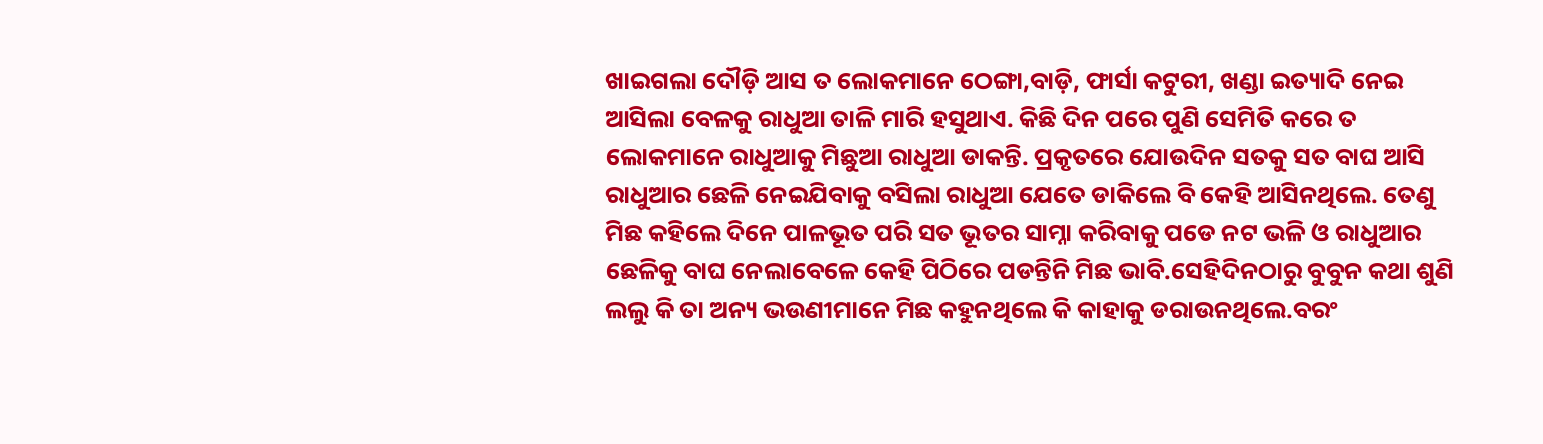ଖାଇଗଲା ଦୌଡ଼ି ଆସ ତ ଲୋକମାନେ ଠେଙ୍ଗା,ବାଡ଼ି, ଫାର୍ସା କଟୁରୀ, ଖଣ୍ଡା ଇତ୍ୟାଦି ନେଇ ଆସିଲା ବେଳକୁ ରାଧୁଆ ତାଳି ମାରି ହସୁଥାଏ. କିଛି ଦିନ ପରେ ପୁଣି ସେମିତି କରେ ତ ଲୋକମାନେ ରାଧୁଆକୁ ମିଛୁଆ ରାଧୁଆ ଡାକନ୍ତି. ପ୍ରକୃତରେ ଯୋଉଦିନ ସତକୁ ସତ ବାଘ ଆସି ରାଧୁଆର ଛେଳି ନେଇଯିବାକୁ ବସିଲା ରାଧୁଆ ଯେତେ ଡାକିଲେ ବି କେହି ଆସିନଥିଲେ. ତେଣୁ ମିଛ କହିଲେ ଦିନେ ପାଳଭୂତ ପରି ସତ ଭୂତର ସାମ୍ନା କରିବାକୁ ପଡେ ନଟ ଭଳି ଓ ରାଧୁଆର ଛେଳିକୁ ବାଘ ନେଲାବେଳେ କେହି ପିଠିରେ ପଡନ୍ତିନି ମିଛ ଭାବି.ସେହିଦିନଠାରୁ ବୁବୁନ କଥା ଶୁଣି ଲଲୁ କି ତା ଅନ୍ୟ ଭଉଣୀମାନେ ମିଛ କହୁନଥିଲେ କି କାହାକୁ ଡରାଉନଥିଲେ.ବରଂ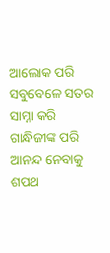ଆଲୋକ ପରି ସବୁବେଳେ ସତର ସାମ୍ନା କରି ଗାନ୍ଧିଜୀଙ୍କ ପରି ଆନନ୍ଦ ନେବାକୁ ଶପଥ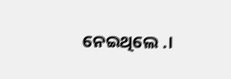ନେଇଥିଲେ .।